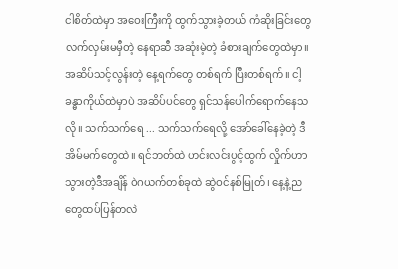ငါစိတ်ထဲမှာ အဝေးကြီးကို ထွက်သွားခဲ့တယ် ကံဆိုးခြင်းတွေ လက်လှမ်းမမှီတဲ့ နေရာဆီ အဆုံးမဲ့တဲ့ ခံစားချက်တွေထဲမှာ။ အဆိပ်သင့်လွန်းတဲ့ နေ့ရက်တွေ တစ်ရက် ပြီးတစ်ရက်။ ငါ့ခန္ဓာကိုယ်ထဲမှာပဲ အဆိပ်ပင်တွေ ရှင်သန်ပေါက်ရောက်နေသလို။ သက်သက်ရေ ... သက်သက်ရေလို့ အော်ခေါ်နေခဲ့တဲ့ ဒီအိမ်မက်တွေထဲ။ ရင်ဘတ်ထဲ ဟင်းလင်းပွင့်ထွက် လှိုက်ဟာသွားတဲ့ဒီအချိန် ဝဲဂယက်တစ်ခုထဲ ဆွဲဝင်နစ်မြုတ်၊ နေ့နဲ့ညတွေထပ်ပြန်တလဲ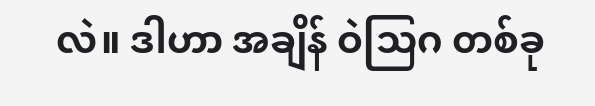လဲ။ ဒါဟာ အချိန် ဝဲသြဂ တစ်ခု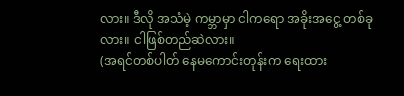လား။ ဒီလို အသံမဲ့ ကမ္ဘာမှာ ငါကရော အခိုးအငွေ့ တစ်ခုလား။ ငါဖြစ်တည်ဆဲလား။
(အရင်တစ်ပါတ် နေမကောင်းတုန်းက ရေးထား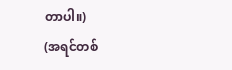တာပါ။)
(အရင်တစ်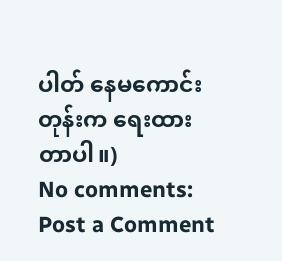ပါတ် နေမကောင်းတုန်းက ရေးထားတာပါ။)
No comments:
Post a Comment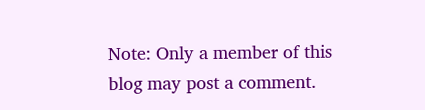Note: Only a member of this blog may post a comment.